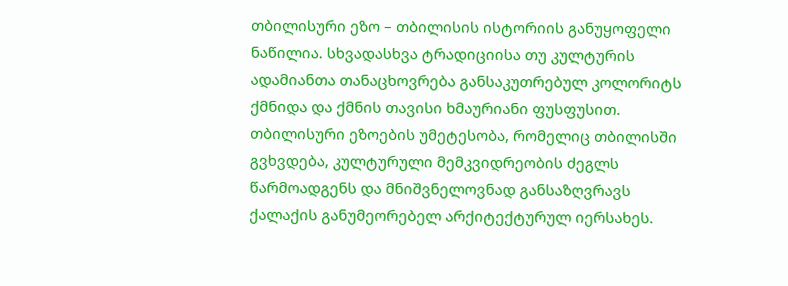თბილისური ეზო – თბილისის ისტორიის განუყოფელი ნაწილია. სხვადასხვა ტრადიციისა თუ კულტურის ადამიანთა თანაცხოვრება განსაკუთრებულ კოლორიტს ქმნიდა და ქმნის თავისი ხმაურიანი ფუსფუსით. თბილისური ეზოების უმეტესობა, რომელიც თბილისში გვხვდება, კულტურული მემკვიდრეობის ძეგლს წარმოადგენს და მნიშვნელოვნად განსაზღვრავს ქალაქის განუმეორებელ არქიტექტურულ იერსახეს.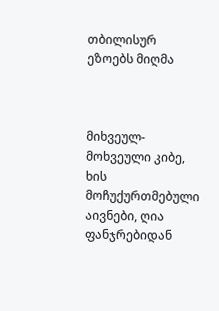თბილისურ ეზოებს მიღმა



მიხვეულ-მოხვეული კიბე, ხის მოჩუქურთმებული აივნები, ღია ფანჯრებიდან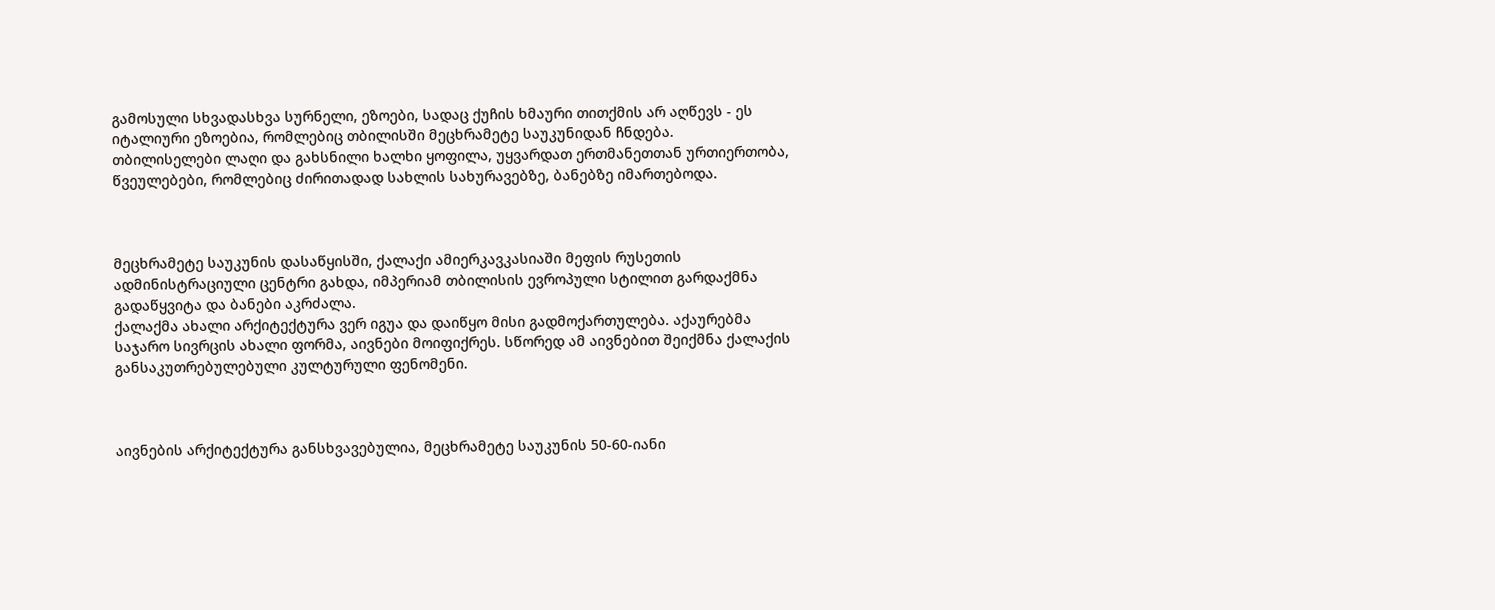გამოსული სხვადასხვა სურნელი, ეზოები, სადაც ქუჩის ხმაური თითქმის არ აღწევს - ეს იტალიური ეზოებია, რომლებიც თბილისში მეცხრამეტე საუკუნიდან ჩნდება.
თბილისელები ლაღი და გახსნილი ხალხი ყოფილა, უყვარდათ ერთმანეთთან ურთიერთობა, წვეულებები, რომლებიც ძირითადად სახლის სახურავებზე, ბანებზე იმართებოდა.



მეცხრამეტე საუკუნის დასაწყისში, ქალაქი ამიერკავკასიაში მეფის რუსეთის ადმინისტრაციული ცენტრი გახდა, იმპერიამ თბილისის ევროპული სტილით გარდაქმნა გადაწყვიტა და ბანები აკრძალა.
ქალაქმა ახალი არქიტექტურა ვერ იგუა და დაიწყო მისი გადმოქართულება. აქაურებმა საჯარო სივრცის ახალი ფორმა, აივნები მოიფიქრეს. სწორედ ამ აივნებით შეიქმნა ქალაქის განსაკუთრებულებული კულტურული ფენომენი.



აივნების არქიტექტურა განსხვავებულია, მეცხრამეტე საუკუნის 50-60-იანი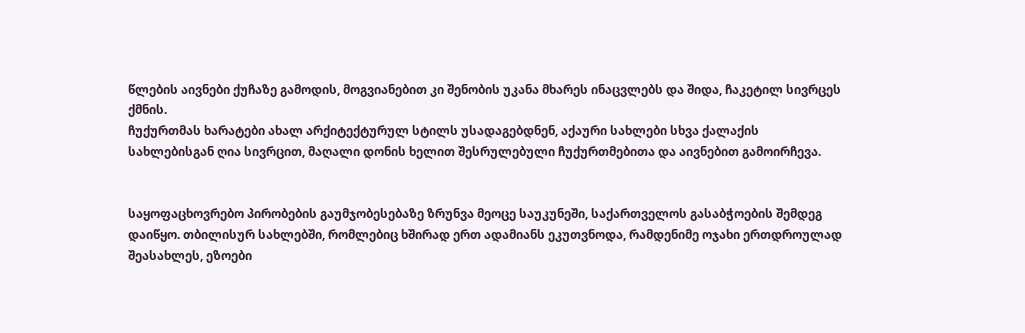წლების აივნები ქუჩაზე გამოდის, მოგვიანებით კი შენობის უკანა მხარეს ინაცვლებს და შიდა, ჩაკეტილ სივრცეს ქმნის.
ჩუქურთმას ხარატები ახალ არქიტექტურულ სტილს უსადაგებდნენ, აქაური სახლები სხვა ქალაქის სახლებისგან ღია სივრცით, მაღალი დონის ხელით შესრულებული ჩუქურთმებითა და აივნებით გამოირჩევა.


საყოფაცხოვრებო პირობების გაუმჯობესებაზე ზრუნვა მეოცე საუკუნეში, საქართველოს გასაბჭოების შემდეგ დაიწყო. თბილისურ სახლებში, რომლებიც ხშირად ერთ ადამიანს ეკუთვნოდა, რამდენიმე ოჯახი ერთდროულად შეასახლეს, ეზოები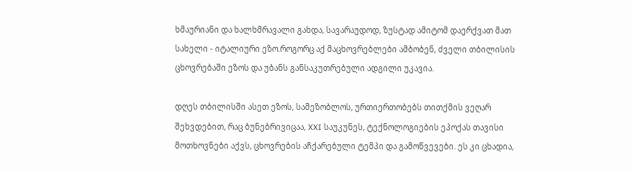ხმაურიანი და ხალხმრავალი გახდა, სავარაუდოდ, ზუსტად ამიტომ დაერქვათ მათ სახელი - იტალიური ეზო.როგორც აქ მაცხოვრებლები ამბობენ, ძველი თბილისის ცხოვრებაში ეზოს და უბანს განსაკუთრებული ადგილი უკავია.

დღეს თბილისში ასეთ ეზოს, სამეზობლოს, ურთიერთობებს თითქმის ვეღარ შეხვდებით, რაც ბუნებრივიცაა, XXI საუკუნეს, ტექნოლოგიების ეპოქას თავისი მოთხოვნები აქვს, ცხოვრების აჩქარებული ტემპი და გამოწვევები. ეს კი ცხადია,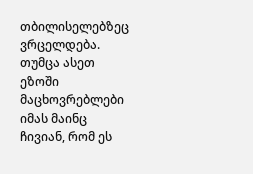თბილისელებზეც ვრცელდება. თუმცა ასეთ ეზოში მაცხოვრებლები იმას მაინც ჩივიან, რომ ეს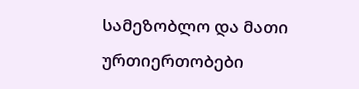სამეზობლო და მათი ურთიერთობები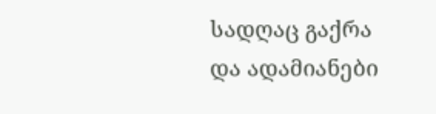სადღაც გაქრა და ადამიანები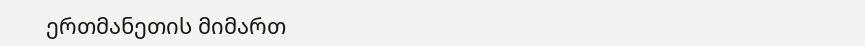ერთმანეთის მიმართ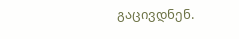გაცივდნენ.